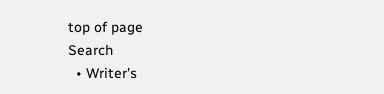top of page
Search
  • Writer's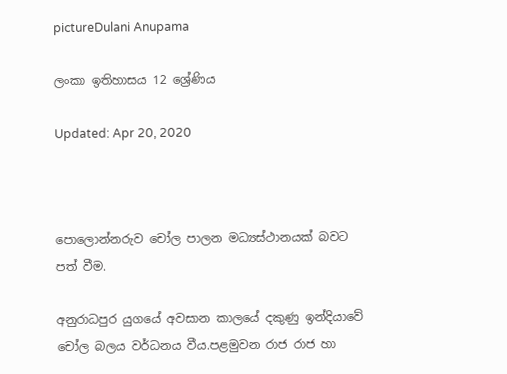pictureDulani Anupama

ලංකා ඉතිහාසය 12 ශ්‍රේණිය

Updated: Apr 20, 2020



පොලොන්නරුව චෝල පාලන මධ්‍යස්ථානයක් බවට පත් වීම.

අනුරාධපුර යුගයේ අවසාන කාලයේ දකුණු ඉන්දියාවේ චෝල බලය වර්ධනය වීය.පළමුවන රාජ රාජ හා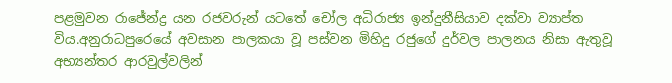පළමුවන රාජේන්ද්‍ර යන රජවරුන් යටතේ චෝල අධිරාජ්‍ය ඉන්දුනීසියාව දක්වා ව්‍යාප්ත විය.අනුරාධපුරෙයේ අවසාන පාලකයා වූ පස්වන මිහිදු රජුගේ දුර්වල පාලනය නිසා ඇතුවූ අභ්‍යන්තර ආරවුල්වලින්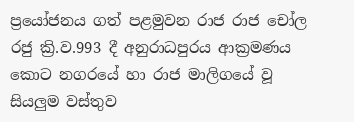ප්‍රයෝජනය ගත් පළමුවන රාජ රාජ චෝල රජු ක්‍රි.ව.993 දී අනුරාධපුරය ආක්‍රමණය කොට නගරයේ හා රාජ මාලිගයේ වූ සියලුම වස්තුව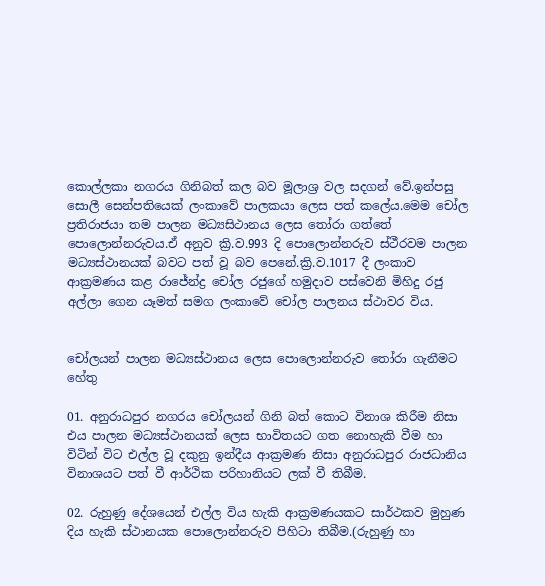කොල්ලකා නගරය ගිනිබත් කල බව මූලාශ්‍ර වල සදගන් වේ.ඉන්පසු සොලී සෙන්පතියෙක් ලංකාවේ පාලකයා ලෙස පත් කලේය.මෙම චෝල ප්‍රතිරාජයා තම පාලන මධ්‍යසිථානය ලෙස තෝරා ගත්තේ පොලොන්නරුවය.ඒ අනුව ක්‍රි.ව.993 දි පොලොන්නරුව ස්ථීරවම පාලන මධ්‍යස්ථානයක් බවට පත් වූ බව පෙනේ.ක්‍රි.ව.1017 දී ලංකාව ආක්‍රමණය කළ රාජේන්ද්‍ර චෝල රජුගේ හමුදාව පස්වෙනි මිහිදු රජු අල්ලා ගෙන යෑමත් සමග ලංකාවේ චෝල පාලනය ස්ථාවර විය.


චෝලයන් පාලන මධ්‍යස්ථානය ලෙස පොලොන්නරුව තෝරා ගැනීමට හේතු

01. අනුරාධපුර නගරය චෝලයන් ගිනි බත් කොට විනාශ කිරීම නිසා එය පාලන මධ්‍යස්ථානයක් ලෙස භාවිතයට ගත නොහැකි වීම හා විටින් විට එල්ල වූ දකුනු ඉන්දීය ආක්‍රමණ නිසා අනුරාධපුර රාජධානිය විනාශයට පත් වී ආර්ථික පරිහානියට ලක් වී තිබීම.

02. රුහුණු දේශයෙන් එල්ල විය හැකි ආක්‍රමණයකට සාර්ථකව මුහුණ දිය හැකි ස්ථානයක පොලොන්නරුව පිහිටා තිබීම.(රුහුණු හා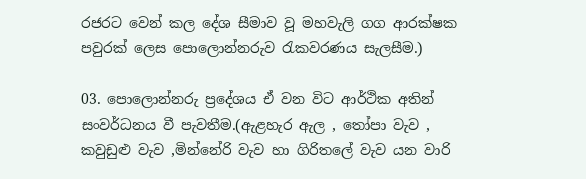රජරට වෙන් කල දේශ සීමාව වූ මහවැලි ගග ආරක්ෂක පවුරක් ලෙස පොලොන්නරුව රැකවරණය සැලසීම.)

03. පොලොන්නරු ප්‍රදේශය ඒ වන විට ආර්ථික අතින් සංවර්ධනය වී පැවතීම.(ඇළහැර ඇල , තෝපා වැව , කවුඩුළු වැව ,මින්නේරි වැව හා ගිරිතලේ වැව යන වාරි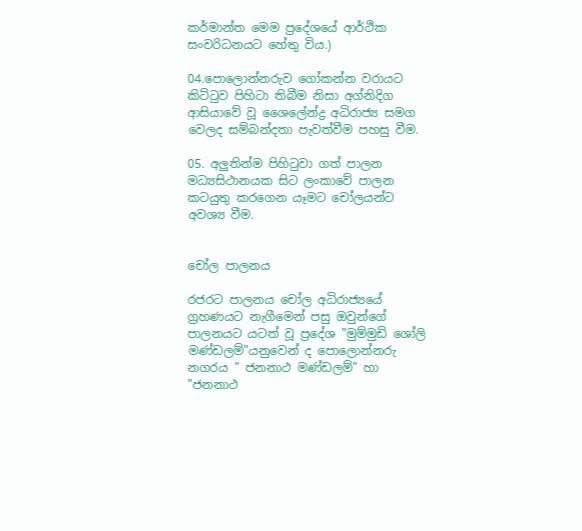කර්මාන්ත මෙම ප්‍රදේශයේ ආර්ථික සංවරිධනයට හේතු විය.)

04.පොලොන්නරුව ගෝකන්න වරායට කිට්ටුව පිහිටා තිබීම නිසා අග්නිදිග ආසියාවේ වූ ශෛලේන්ද්‍ර අධිරාජ්‍ය සමග වෙලද සම්බන්දතා පැවත්වීම පහසු වීම.

05. අලුතින්ම පිහිටුවා ගත් පාලන මධ්‍යසිථානයක සිට ලංකාවේ පාලන කටයුතු කරගෙන යෑමට චෝලයන්ට අවශ්‍ය වීම.


චෝල පාලනය

රජරට පාලනය චෝල අධිරාජ්‍ය‍යේ ග්‍රහණයට නැගීමෙන් පසු ඔවුන්ගේ පාලනයට යටත් වූ ප්‍රදේශ "මුම්මුඩි ශෝලි මණ්ඩලම්"යනුවෙන් ද පොලොන්නරු නගරය " ජනනාථ මණ්ඩලම්" හා "ජනනාථ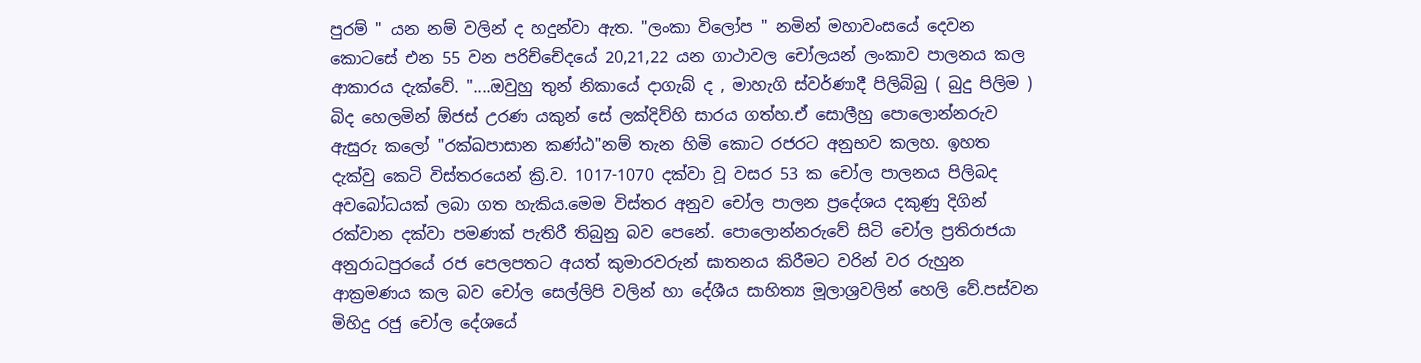පුරම් " යන නම් වලින් ද හදුන්වා ඇත. "ලංකා විලෝප " නමින් මහාවංසයේ දෙවන කොටසේ එන 55 වන පරිච්චේදයේ 20,21,22 යන ගාථාවල චෝලයන් ලංකාව පාලනය කල ආකාරය දැක්වේ. "....ඔවුහු තුන් නිකායේ දාගැබ් ද , මාහැගි ස්වර්ණාදී පිලිබිබු ( බුදු පිලිම ) බිද හෙලමින් ඕජස් උරණ යකුන් සේ ලක්දිව්හි සාරය ගත්හ.ඒ සොලීහු පොලොන්නරුව ඇසුරු කලෝ "රක්ඛපාසාන කණ්ඨ"නම් තැන හිමි කොට රජරට අනුභව කලහ. ඉහත දැක්වු කෙටි විස්තරයෙන් ක්‍රි.ව. 1017-1070 දක්වා වූ වසර 53 ක චෝල පාලනය පිලිබද අවබෝධයක් ලබා ගත හැකිය.මෙම විස්තර අනුව චෝල පාලන ප්‍රදේශය දකුණු දිගින් රක්වාන දක්වා පමණක් පැතිරී තිබුනු බව පෙනේ. පොලොන්නරුවේ සිටි චෝල ප්‍රතිරාජයා අනුරාධපුරයේ රජ පෙලපතට අයත් කුමාරවරුන් ඝාතනය කිරීමට වරින් වර රුහුන ආක්‍රමණය කල බව චෝල සෙල්ලිපි වලින් හා දේශීය සාහිත්‍ය මූලාශ්‍රවලින් හෙලි වේ.පස්වන මිහිදු රජු චෝල දේශයේ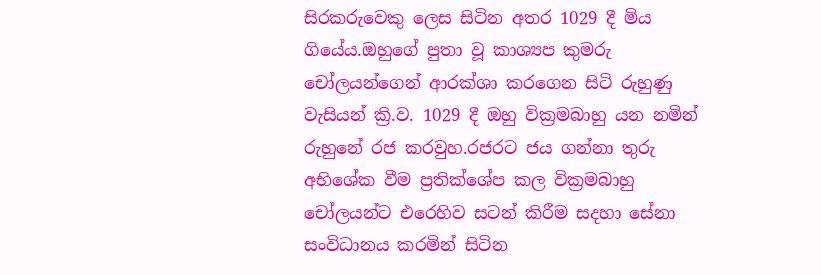සිරකරුවෙකු ලෙස සිටින අතර 1029 දී මිය ගියේය.ඔහුගේ පුතා වූ කාශ්‍යප කුමරු චෝලයන්ගෙන් ආරක්ශා කරගෙන සිටි රුහුණු වැසියන් ක්‍රි.ව. 1029 දී ඔහු වික්‍රමබාහු යන නමින් රුහුනේ රජ කරවුහ.රජරට ජය ගන්නා තුරු අභිශේක වීම ප්‍රතික්ශේප කල වික්‍රමබාහු චෝලයන්ට එරෙහිව සටන් කිරීම සදහා සේනා සංවිධානය කරමින් සිටින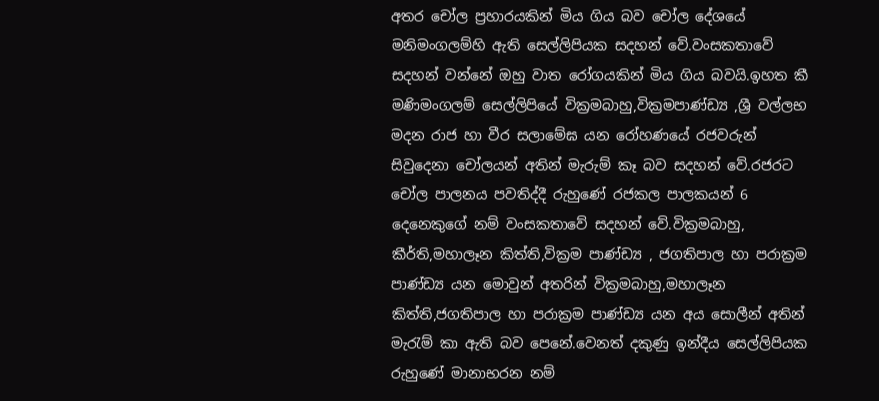අතර චෝල ප්‍රහාරයකින් මිය ගිය බව චෝල දේශයේ මනිමංගලම්හි ඇති සෙල්ලිපියක සදහන් වේ.වංසකතාවේ සදහන් වන්නේ ඔහු වාත රෝගයකින් මිය ගිය බවයි.ඉහත කී මණිමංගලම් සෙල්ලිපියේ වික්‍රමබාහු,වික්‍රමපාණ්ඩ්‍ය ,ශ්‍රී වල්ලභ මදන රාජ හා වීර සලාමේඝ යන රෝහණයේ රජවරුන් සිවුදෙනා චෝලයන් අතින් මැරුම් කෑ බව සදහන් වේ.රජරට චෝල පාලනය පවතිද්දී රුහුණේ රජකල පාලකයන් 6 දෙනෙකුගේ නම් වංසකතාවේ සදහන් වේ.වික්‍රමබාහු, කීර්ති,මහාලෑන කිත්ති,වික්‍රම පාණ්ඩ්‍ය , ජගතිපාල හා පරාක්‍රම පාණ්ඩ්‍ය යන මොවුන් අතරින් වික්‍රමබාහු,මහාලෑන කිත්ති,ජගතිපාල හා පරාක්‍රම පාණ්ඩ්‍ය යන අය සොලීන් අතින් මැරැම් කා ඇති බව පෙනේ.වෙනත් දකුණු ඉන්දීය සෙල්ලිපියක රුහුණේ මානාභරන නම්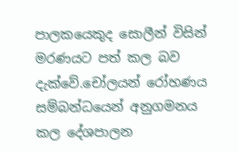පාලකයෙකුද සොලීන් විසින් මරණයට පත් කල බව දැක්වේ.චෝලයන් රෝහණය සම්බන්ධයෙන් අනුගමනය කල දේශපාලන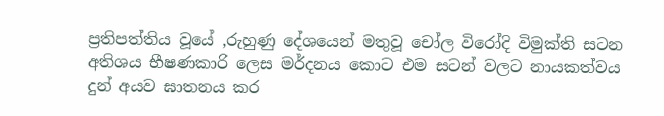ප්‍රතිපත්තිය වූයේ ,රුහුණු දේශයෙන් මතුවූ චෝල විරෝදි විමුක්ති සටන අතිශය භීෂණකාරි ලෙස මර්දනය කොට එම සටන් වලට නායකත්වය දුන් අයව ඝාතනය කර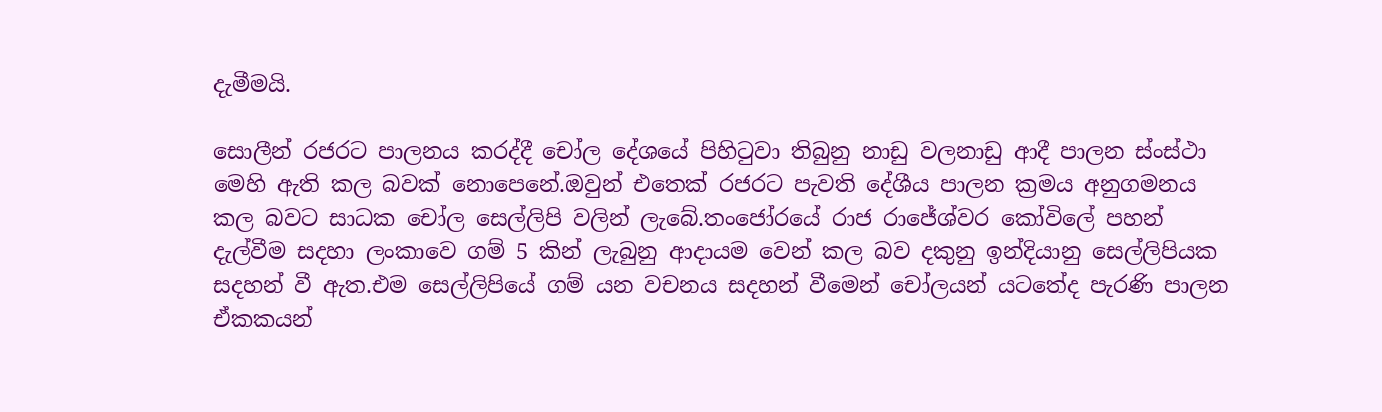දැමීමයි.

සොලීන් රජරට පාලනය කරද්දී චෝල දේශයේ පිහිටුවා තිබුනු නාඩු වලනාඩු ආදී පාලන ස්ංස්ථා මෙහි ඇති කල බවක් නොපෙනේ.ඔවුන් එතෙක් රජරට පැවති දේශීය පාලන ක්‍රමය අනුගමනය කල බවට සාධක චෝල සෙල්ලිපි වලින් ලැබේ.තංජෝරයේ රාජ රාජේශ්වර කෝවිලේ පහන් දැල්වීම සදහා ලංකාවෙ ගම් 5 කින් ලැබුනු ආදායම වෙන් කල බව දකුනු ඉන්දියානු සෙල්ලිපියක සදහන් වී ඇත.එම සෙල්ලිපියේ ගම් යන වචනය සදහන් වීමෙන් චෝලයන් යටතේද පැරණි පාලන ඒකකයන්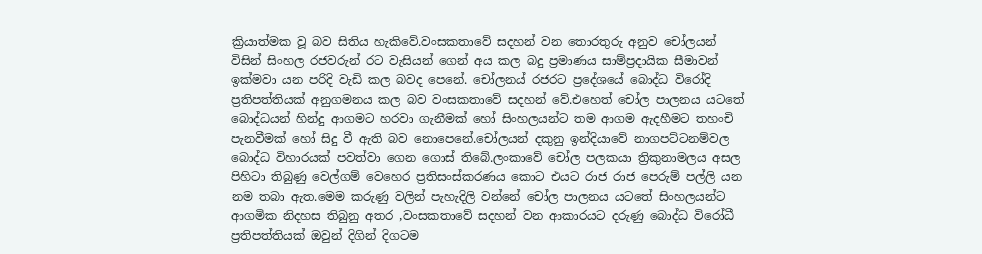ක්‍රියාත්මක වූ බව සිතිය හැකිවේ.වංසකතාවේ සදහන් වන තොරතුරු අනුව චෝලයන් විසින් සිංහල රජවරුන් රට වැසියන් ගෙන් අය කල බදු ප්‍රමාණය සාම්ප්‍රදායික සීමාවන් ඉක්මවා යන පරිදි වැඩි කල බවද පෙනේ. චෝලනය් රජරට ප්‍රදේශයේ බොද්ධ විරෝදි ප්‍රතිපත්තියක් අනුගමනය කල බව වංසකතාවේ සදහන් වේ.එහෙත් චෝල පාලනය යටතේ බොද්ධයන් හින්දු ආගමට හරවා ගැනීමක් හෝ සිංහලයන්ට තම ආගම ඇදහීමට තහංචි පැනවීමක් හෝ සිදු වී ඇති බව නොපෙනේ.චෝලයන් දකුනු ඉන්දියාවේ නාගපට්ටනම්වල බොද්ධ විහාරයක් පවත්වා ගෙන ගොස් තිබේ.ලංකාවේ චෝල පලකයා ත්‍රිකුනාමලය අසල පිහිටා තිබුණු වෙල්ගම් වෙහෙර ප්‍රතිසංස්කරණය කොට එයට රාජ රාජ පෙරුම් පල්ලි යන නම තබා ඇත.මෙම කරුණු වලින් පැහැදිලි වන්නේ චෝල පාලනය යටතේ සිංහලයන්ට ආගමික නිදහස තිබුනු අතර ,වංසකතාවේ සදහන් වන ආකාරයට දරුණු බොද්ධ විරෝධී ප්‍රතිපත්තියක් ඔවුන් දිගින් දිගටම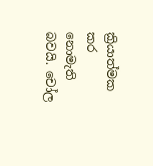ක්‍රියාත්මක කර නොමැති බවයි. චෝල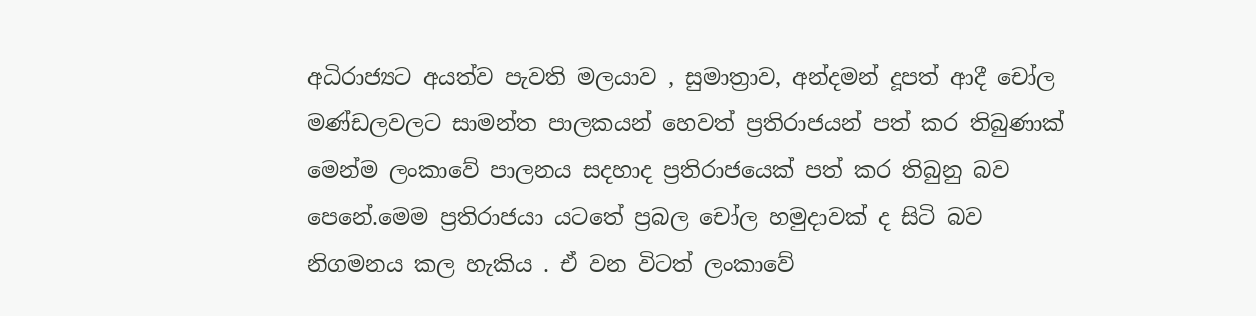අධිරාජ්‍යට අයත්ව පැවති මලයාව , සුමාත්‍රාව, අන්දමන් දූපත් ආදී චෝල මණ්ඩලවලට සාමන්ත පාලකයන් හෙවත් ප්‍රතිරාජයන් පත් කර තිබුණාක් මෙන්ම ලංකාවේ පාලනය සදහාද ප්‍රතිරාජයෙක් පත් කර තිබුනු බව පෙනේ.මෙම ප්‍රතිරාජයා යටතේ ප්‍රබල චෝල හමුදාවක් ද සිටි බව නිගමනය කල හැකිය . ඒ වන විටත් ලංකාවේ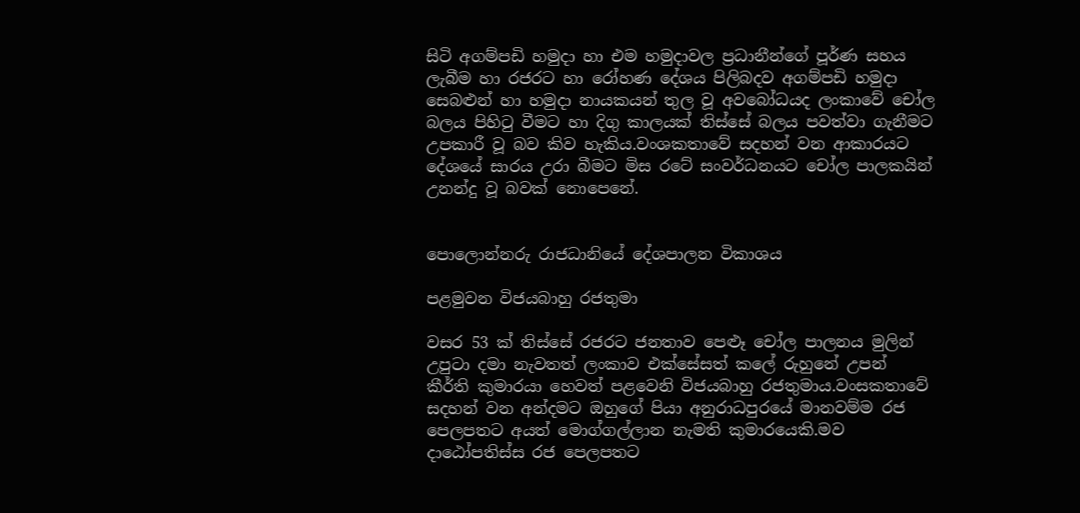සිටි අගම්පඩි හමුදා හා එම හමුදාවල ප්‍රධානීන්ගේ පූර්ණ සහය ලැබීම හා රජරට හා රෝහණ දේශය පිලිබදව අගම්පඩි හමුදා සෙබළුන් හා හමුදා නායකයන් තුල වූ අවබෝධයද ලංකාවේ චෝල බලය පිහිටු වීමට හා දිගු කාලයක් තිස්සේ බලය පවත්වා ගැනීමට උපකාරී වූ බව කිව හැකිය.වංශකතාවේ සදහන් වන ආකාරයට දේශයේ සාරය උරා බීමට මිස රටේ සංවර්ධනයට චෝල පාලකයින් උනන්දු වූ බවක් නොපෙනේ.


පොලොන්නරු රාජධානියේ දේශපාලන විකාශය

පළමුවන විජයබාහු රජතුමා

වසර 53 ක් තිස්සේ රජරට ජනතාව පෙළූ චෝල පාලනය මුලින් උපුටා දමා නැවතත් ලංකාව එක්සේසත් කලේ රුහුනේ උපන් කීර්ති කුමාරයා හෙවත් පළවෙනි විජයබාහු රජතුමාය.වංසකතාවේ සදහන් වන අන්දමට ඔහුගේ පියා අනුරාධපුරයේ මානවම්ම රජ පෙලපතට අයත් මොග්ගල්ලාන නැමති කුමාරයෙකි.මව දාඨෝපතිස්ස රජ පෙලපතට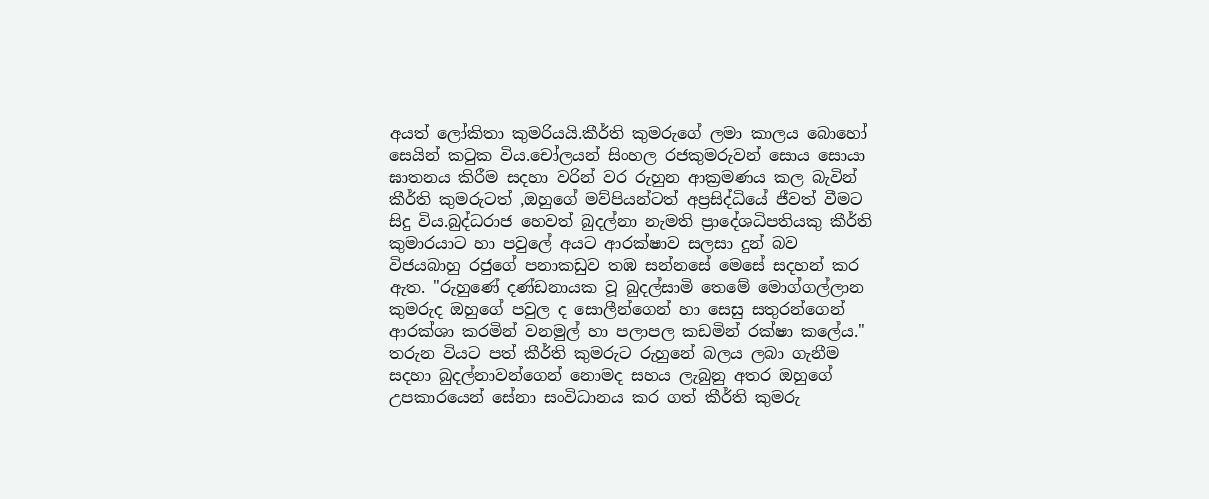අයත් ලෝකිතා කුමරියයි.කීර්ති කුමරුගේ ලමා කාලය බොහෝ සෙයින් කටුක විය.චෝලයන් සිංහල රජකුමරුවන් සොය සොයා ඝාතනය කිරීම සදහා වරින් වර රුහුන ආක්‍රමණය කල බැවින් කීර්ති කුමරුටත් ,ඔහුගේ මව්පියන්ටත් අප්‍රසිද්ධියේ ජීවත් වීමට සිදු විය.බුද්ධරාජ හෙවත් බුදල්නා නැමති ප්‍රාදේශධිපතියකු කීර්ති කුමාරයාට හා පවුලේ අයට ආරක්ෂාව සලසා දුන් බව විජයබාහු රජුගේ පනාකඩුව තඹ සන්නසේ මෙසේ සදහන් කර ඇත. "රුහුණේ දණ්ඩනායක වූ බුදල්සාමි තෙමේ මොග්ගල්ලාන කුමරුද ඔහුගේ පවුල ද සොලීන්ගෙන් හා සෙසු සතුරන්ගෙන් ආරක්ශා කරමින් වනමුල් හා පලාපල කඩමින් රක්ෂා කලේය." තරුන වියට පත් කීර්ති කුමරුට රුහුනේ බලය ලබා ගැනීම සදහා බුදල්නාවන්ගෙන් නොමද සහය ලැබුනු අතර ඔහුගේ උපකාරයෙන් සේනා සංවිධානය කර ගත් කීර්ති කුමරු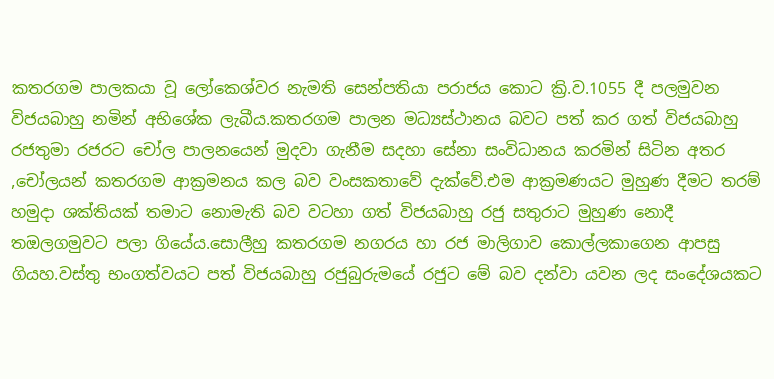කතරගම පාලකයා වූ ලෝකෙශ්වර නැමති සෙන්පතියා පරාජය කොට ක්‍රි.ව.1055 දී පලමුවන විජයබාහු නමින් අභිශේක ලැබීය.කතරගම පාලන මධ්‍යස්ථානය බවට පත් කර ගත් විජයබාහු රජතුමා රජරට චෝල පාලනයෙන් මුදවා ගැනීම සදහා සේනා සංවිධානය කරමින් සිටින අතර ,චෝලයන් කතරගම ආක්‍රමනය කල බව වංසකතාවේ දැක්වේ.එම ආක්‍රමණයට මුහුණ දීමට තරම් හමුදා ශක්තියක් තමාට නොමැති බව වටහා ගත් විජයබාහු රජු සතුරාට මුහුණ නොදී තඔලගමුවට පලා ගියේය.සොලීහු කතරගම නගරය හා රජ මාලිගාව කොල්ලකාගෙන ආපසු ගියහ.වස්තු භංගත්වයට පත් විජයබාහු රජුබුරුමයේ රජුට මේ බව දන්වා යවන ලද සංදේශයකට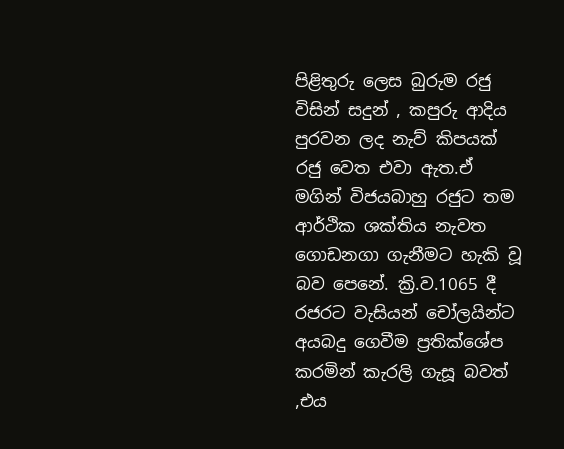පිළිතුරු ලෙස බුරුම රජු විසින් සදුන් , කපුරු ආදිය පුරවන ලද නැව් කිපයක් රජු වෙත එවා ඇත.ඒ මගින් විජයබාහු රජුට තම ආර්ථික ශක්තිය නැවත ගොඩනගා ගැනීමට හැකි වූ බව පෙනේ. ක්‍රි.ව.1065 දී රජරට වැසියන් චෝලයින්ට අයබදු ගෙවීම ප්‍රතික්ශේප කරමින් කැරලි ගැසූ බවත් ,එය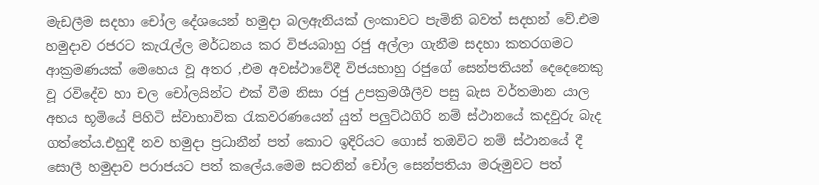මැඩලීම සදහා චෝල දේශයෙන් හමුදා බලඇනියක් ලංකාවට පැමිනි බවත් සදහන් වේ.එම හමුදාව රජරට කැරැල්ල මර්ධනය කර විජයබාහු රජු අල්ලා ගැනීම සදහා කතරගමට ආක්‍රමණයක් මෙහෙය වූ අතර ,එම අවස්ථාවේදී විජයභාහු රජුගේ සෙන්පතියන් දෙදෙනෙකු වූ රවිදේව හා චල චෝලයින්ට එක් වීම නිසා රජු උපක්‍රමශීලීව පසු බැස වර්තමාන යාල අභය භූමියේ පිහිටි ස්වාභාවික රැකවරණයෙන් යුත් පලුට්ඨගිරි නම් ස්ථානයේ කදවුරු බැද ගත්තේය.එහුදී නව හමුදා ප්‍රධානීන් පත් කොට ඉදිරියට ගොස් තඔවිට නම් ස්ථානයේ දී සොලී හමුදාව පරාජයට පත් කලේය.මෙම සටනින් චෝල සෙන්පතියා මරුමුවට පත්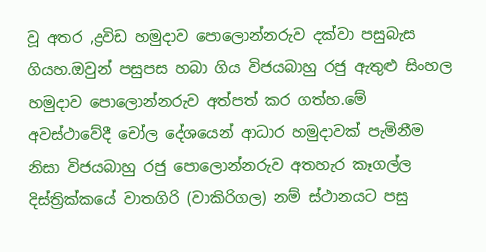වූ අතර ,ද්‍රවිඩ හමුදාව පොලොන්නරුව දක්වා පසුබැස ගියහ.ඔවුන් පසුපස හබා ගිය විජයබාහු රජු ඇතුළු සිංහල හමුදාව පොලොන්නරුව අත්පත් කර ගත්හ.මේ අවස්ථාවේදී චෝල දේශයෙන් ආධාර හමුදාවක් පැමිනීම නිසා විජයබාහු රජු පොලොන්නරුව අතහැර කෑගල්ල දිස්ත්‍රික්කයේ වාතගිරි (වාකිරිගල) නම් ස්ථානයට පසු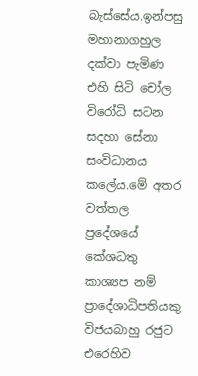බැස්සේය.ඉන්පසු මහානාගහුල දක්වා පැමිණ එහි සිටි චෝල විරෝධි සටන සදහා සේනා සංවිධානය කලේය.මේ අතර වත්තල ප්‍රදේශයේ කේශධතු කාශ්‍යප නම් ප්‍රාදේශාධිපතියකු විජයබාහු රජුට එරෙහිව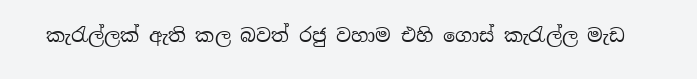කැරැල්ලක් ඇති කල බවත් රජු වහාම එහි ගොස් කැරැල්ල මැඩ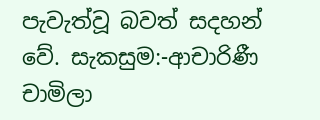පැවැත්වූ බවත් සදහන් වේ. සැකසුම:-ආචාරිණී චාමිලා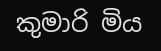කුමාරි මිය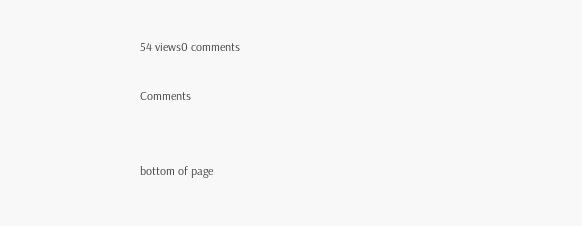54 views0 comments

Comments


bottom of page